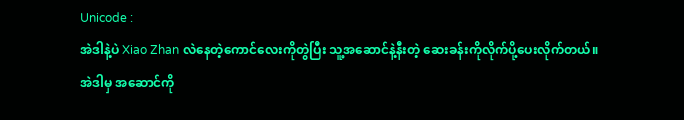Unicode :
အဲဒါနဲ့ပဲ Xiao Zhan လဲနေတဲ့ကောင်လေးကိုတွဲပြီး သူ့အဆောင်နဲ့နီးတဲ့ ဆေးခန်းကိုလိုက်ပို့ပေးလိုက်တယ်။
အဲဒါမှ အဆောင်ကို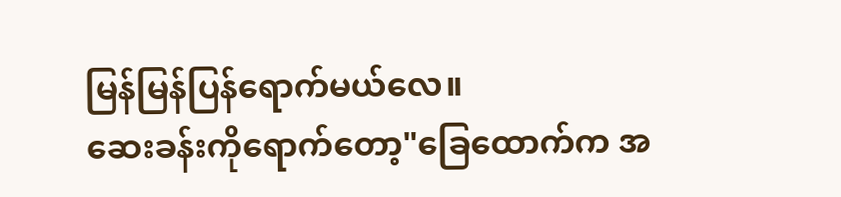မြန်မြန်ပြန်ရောက်မယ်လေ။
ဆေးခန်းကိုရောက်တော့"ခြေထောက်က အ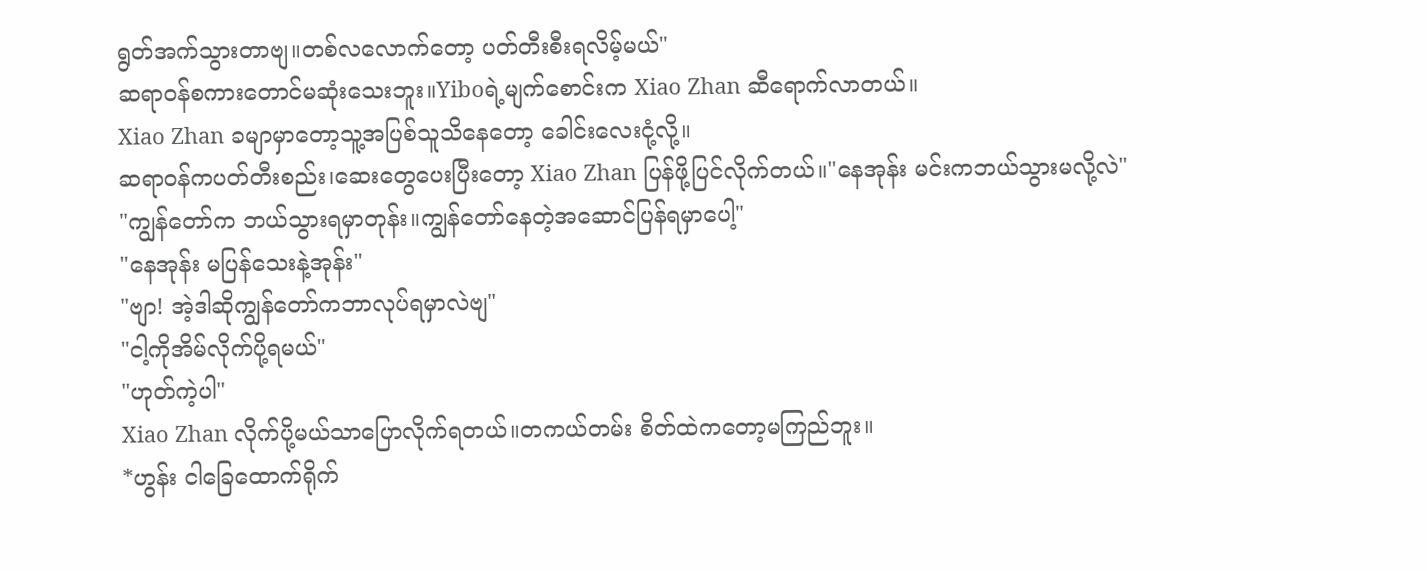ရွတ်အက်သွားတာဗျ။တစ်လလောက်တော့ ပတ်တီးစီးရလိမ့်မယ်"
ဆရာဝန်စကားတောင်မဆုံးသေးဘူး။Yiboရဲ့မျက်စောင်းက Xiao Zhan ဆီရောက်လာတယ်။
Xiao Zhan ခမျာမှာတော့သူ့အပြစ်သူသိနေတော့ ခေါင်းလေးငုံ့လို့။
ဆရာဝန်ကပတ်တီးစည်း၊ဆေးတွေပေးပြီးတော့ Xiao Zhan ပြန်ဖို့ပြင်လိုက်တယ်။"နေအုန်း မင်းကဘယ်သွားမလို့လဲ"
"ကျွန်တော်က ဘယ်သွားရမှာတုန်း။ကျွန်တော်နေတဲ့အဆောင်ပြန်ရမှာပေါ့"
"နေအုန်း မပြန်သေးနဲ့အုန်း"
"ဗျာ! အဲ့ဒါဆိုကျွန်တော်ကဘာလုပ်ရမှာလဲဗျ"
"ငါ့ကိုအိမ်လိုက်ပို့ရမယ်"
"ဟုတ်ကဲ့ပါ"
Xiao Zhan လိုက်ပို့မယ်သာပြောလိုက်ရတယ်။တကယ်တမ်း စိတ်ထဲကတော့မကြည်ဘူး။
*ဟွန်း ငါခြေထောက်ရိုက်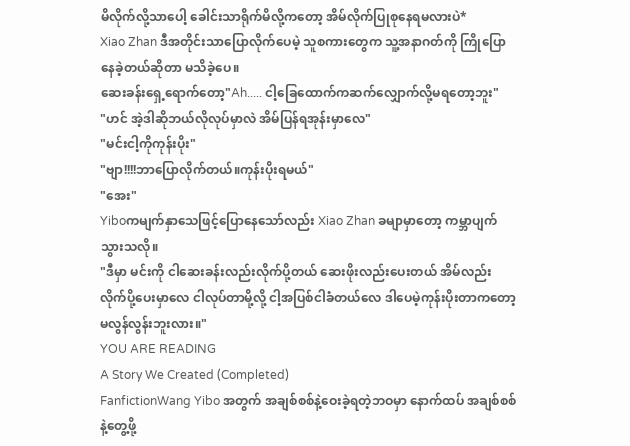မိလိုက်လို့သာပေါ့ ခေါင်းသာရိုက်မိလို့ကတော့ အိမ်လိုက်ပြုစုနေရမလားပဲ*
Xiao Zhan ဒီအတိုင်းသာပြောလိုက်ပေမဲ့ သူစကားတွေက သူ့အနာဂတ်ကို ကြိုပြောနေခဲ့တယ်ဆိုတာ မသိခဲ့ပေ။
ဆေးခန်းရှေ့ရောက်တော့"Ah..... ငါ့ခြေထောက်ကဆက်လျှောက်လို့မရတော့ဘူး"
"ဟင် အဲ့ဒါဆိုဘယ်လိုလုပ်မှာလဲ အိမ်ပြန်ရအုန်းမှာလေ"
"မင်းငါ့ကိုကုန်းပိုး"
"ဗျာ!!!!ဘာပြောလိုက်တယ်။ကုန်းပိုးရမယ်"
"အေး"
Yiboကမျက်နှာသေဖြင့်ပြောနေသော်လည်း Xiao Zhan ခမျာမှာတော့ ကမ္ဘာပျက်သွားသလို။
"ဒီမှာ မင်းကို ငါဆေးခန်းလည်းလိုက်ပို့တယ် ဆေးဖိုးလည်းပေးတယ် အိမ်လည်းလိုက်ပို့ပေးမှာလေ ငါလုပ်တာမို့လို့ ငါ့အပြစ်ငါခံတယ်လေ ဒါပေမဲ့ကုန်းပိုးတာကတော့မလွန်လွန်းဘူးလား။"
YOU ARE READING
A Story We Created (Completed)
FanfictionWang Yibo အတွက် အချစ်စစ်နဲ့ဝေးခဲ့ရတဲ့ဘဝမှာ နောက်ထပ် အချစ်စစ်နဲ့တွေ့ဖို့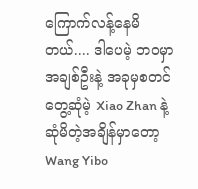ကြောက်လန့်နေမိတယ်.... ဒါပေမဲ့ ဘဝမှာ အချစ်ဦးနဲ့ အခုမှစတင်တွေ့ဆုံမဲ့ Xiao Zhan နဲ့ဆုံမိတဲ့အချိန်မှာတော့ Wang Yibo